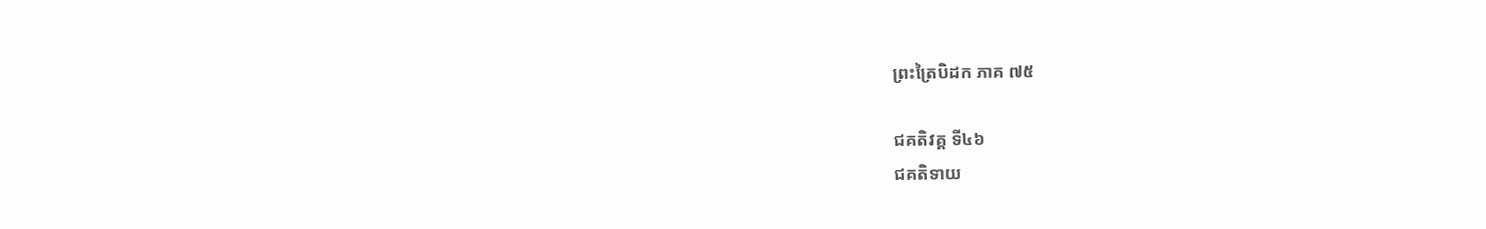ព្រះត្រៃបិដក ភាគ ៧៥

ជគតិវគ្គ ទី៤៦
ជគតិទាយ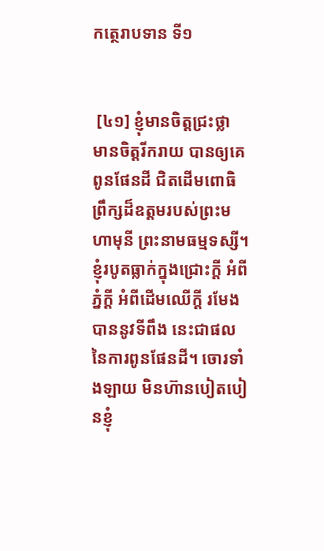កត្ថេរាបទាន ទី១


 [៤១] ខ្ញុំមានចិត្តជ្រះថ្លា មានចិត្តរីករាយ បានឲ្យគេពូនផែនដី ជិតដើមពោធិព្រឹក្សដ៏ឧត្តមរបស់ព្រះមហាមុនី ព្រះនាមធម្មទស្សី។ ខ្ញុំរបូតធ្លាក់ក្នុងជ្រោះក្តី អំពីភ្នំក្តី អំពីដើមឈើក្តី រមែងបាននូវទីពឹង នេះជាផលនៃការពូនផែនដី។ ចោរទាំងឡាយ មិនហ៊ានបៀតបៀនខ្ញុំ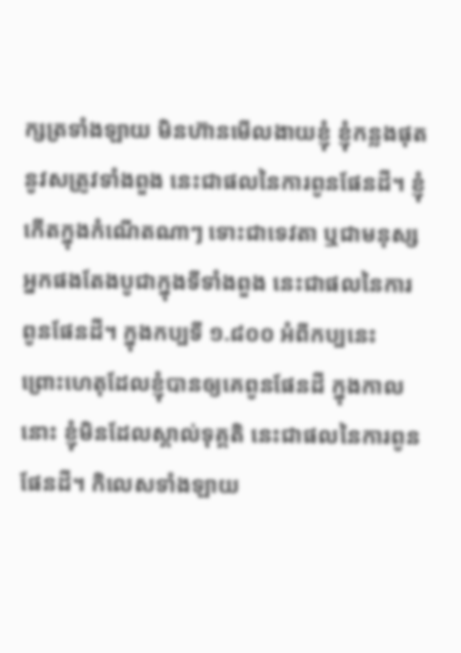ក្សត្រទាំងឡាយ មិនហ៊ានមើលងាយខ្ញុំ ខ្ញុំកន្លងផុតនូវសត្រូវទាំងពួង នេះជាផលនៃការពូនផែនដី។ ខ្ញុំកើតក្នុងកំណើតណាៗ ទោះជាទេវតា ឬជាមនុស្ស អ្នកផងតែងបូជាក្នុងទីទាំងពួង នេះជាផលនៃការពូនផែនដី។ ក្នុងកប្បទី ១.៨០០ អំពីកប្បនេះ ព្រោះហេតុដែលខ្ញុំបានឲ្យគេពូនផែនដី ក្នុងកាលនោះ ខ្ញុំមិនដែលស្គាល់ទុគ្គតិ នេះជាផលនៃការពូនផែនដី។ កិលេសទាំងឡាយ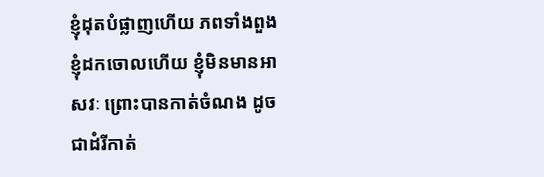ខ្ញុំដុតបំផ្លាញហើយ ភពទាំងពួង ខ្ញុំដកចោលហើយ ខ្ញុំមិនមានអាសវៈ ព្រោះបានកាត់ចំណង ដូចជាដំរីកាត់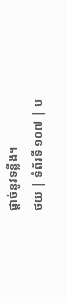ផ្តាច់នូវទន្លីង។
ថយ | ទំព័រទី ១០៧ | ប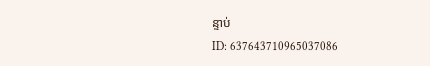ន្ទាប់
ID: 637643710965037086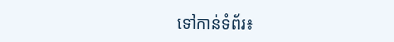ទៅកាន់ទំព័រ៖